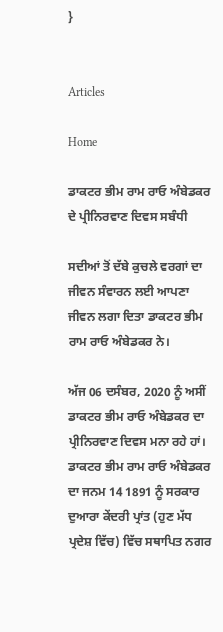}


Articles

Home

ਡਾਕਟਰ ਭੀਮ ਰਾਮ ਰਾਓ ਅੰਬੇਡਕਰ ਦੇ ਪ੍ਰੀਨਿਰਵਾਣ ਦਿਵਸ ਸਬੰਧੀ

ਸਦੀਆਂ ਤੋਂ ਦੱਬੇ ਕੁਚਲੇ ਵਰਗਾਂ ਦਾ ਜੀਵਨ ਸੰਵਾਰਨ ਲਈ ਆਪਣਾ ਜੀਵਨ ਲਗਾ ਦਿਤਾ ਡਾਕਟਰ ਭੀਮ ਰਾਮ ਰਾਓ ਅੰਬੇਡਕਰ ਨੇ।

ਅੱਜ 06 ਦਸੰਬਰ, 2020 ਨੂੰ ਅਸੀਂ ਡਾਕਟਰ ਭੀਮ ਰਾਓ ਅੰਬੇਡਕਰ ਦਾ ਪ੍ਰੀਨਿਰਵਾਣ ਦਿਵਸ ਮਨਾ ਰਹੇ ਹਾਂ। ਡਾਕਟਰ ਭੀਮ ਰਾਮ ਰਾਓ ਅੰਬੇਡਕਰ ਦਾ ਜਨਮ 14 1891 ਨੂੰ ਸਰਕਾਰ ਦੁਆਰਾ ਕੇਂਦਰੀ ਪ੍ਰਾਂਤ (ਹੁਣ ਮੱਧ ਪ੍ਰਦੇਸ਼ ਵਿੱਚ) ਵਿੱਚ ਸਥਾਪਿਤ ਨਗਰ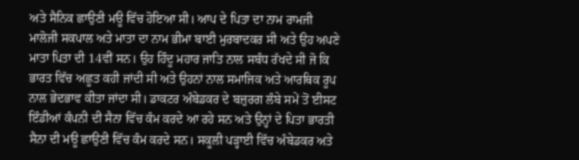ਅਤੇ ਸੈਨਿਕ ਛਾਉਣੀ ਮਊ ਵਿੱਚ ਹੋਇਆ ਸੀ। ਆਪ ਦੇ ਪਿਤਾ ਦਾ ਨਾਮ ਰਾਮਜੀ ਮਾਲੋਜੀ ਸਕਪਾਲ ਅਤੇ ਮਾਤਾ ਦਾ ਨਾਮ ਭੀਮਾ ਬਾਈ ਮੁਰਬਾਦਕਰ ਸੀ ਅਤੇ ਉਹ ਅਪਣੇ ਮਾਤਾ ਪਿਤਾ ਦੀ 14ਵੀਂ ਸਨ। ਉਹ ਹਿੰਦੂ ਮਹਾਰ ਜਾਤਿ ਨਾਲ ਸਬੰਧ ਰੱਖਦੇ ਸੀ ਜੋ ਕਿ ਭਾਰਤ ਵਿੱਚ ਅਛੂਤ ਕਹੀ ਜਾਂਦੀ ਸੀ ਅਤੇ ਉਹਨਾਂ ਨਾਲ ਸਮਾਜਿਕ ਅਤੇ ਆਰਥਿਕ ਰੂਪ ਨਾਲ ਭੇਦਭਾਵ ਕੀਤਾ ਜਾਂਦਾ ਸੀ। ਡਾਕਟਰ ਅੰਬੇਡਕਰ ਦੇ ਬਜ਼ੁਰਗ ਲੰਬੇ ਸਮੇਂ ਤੋਂ ਈਸਟ ਇੰਡੀਆਂ ਕੰਪਨੀ ਦੀ ਸੈਨਾ ਵਿੱਚ ਕੰਮ ਕਰਦੇ ਆ ਰਹੇ ਸਨ ਅਤੇ ਉਨ੍ਹਾਂ ਦੇ ਪਿਤਾ ਭਾਰਤੀ ਸੈਨਾ ਦੀ ਮਊ ਛਾਉਣੀ ਵਿੱਚ ਕੰਮ ਕਰਦੇ ਸਨ। ਸਕੂਲੀ ਪੜ੍ਹਾਈ ਵਿੱਚ ਅੰਬੇਡਕਰ ਅਤੇ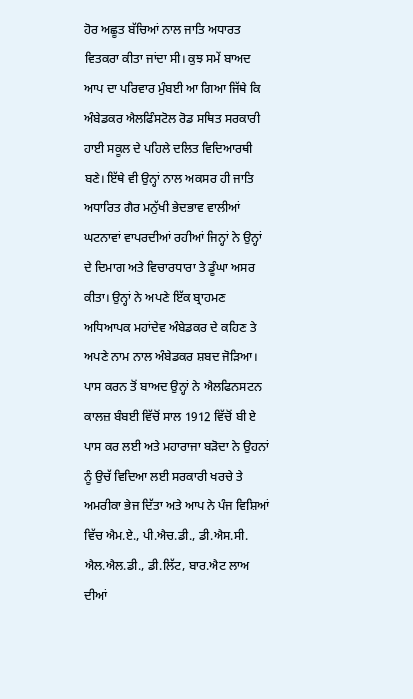ਹੋਰ ਅਛੂਤ ਬੱਚਿਆਂ ਨਾਲ ਜਾਤਿ ਅਧਾਰਤ ਵਿਤਕਰਾ ਕੀਤਾ ਜਾਂਦਾ ਸੀ। ਕੁਝ ਸਮੇਂ ਬਾਅਦ ਆਪ ਦਾ ਪਰਿਵਾਰ ਮੁੰਬਈ ਆ ਗਿਆ ਜਿੱਥੇ ਕਿ ਅੰਬੇਡਕਰ ਐਲਫਿੰਸਟੋਲ ਰੋਡ ਸਥਿਤ ਸਰਕਾਰੀ ਹਾਈ ਸਕੂਲ ਦੇ ਪਹਿਲੇ ਦਲਿਤ ਵਿਦਿਆਰਥੀ ਬਣੇ। ਇੱਥੇ ਵੀ ਉਨ੍ਹਾਂ ਨਾਲ ਅਕਸਰ ਹੀ ਜਾਤਿ ਅਧਾਰਿਤ ਗੈਰ ਮਨੁੱਖੀ ਭੇਦਭਾਵ ਵਾਲੀਆਂ ਘਟਨਾਵਾਂ ਵਾਪਰਦੀਆਂ ਰਹੀਆਂ ਜਿਨ੍ਹਾਂ ਨੇ ਉਨ੍ਹਾਂ ਦੇ ਦਿਮਾਗ ਅਤੇ ਵਿਚਾਰਧਾਰਾ ਤੇ ਡੂੰਘਾ ਅਸਰ ਕੀਤਾ। ਉਨ੍ਹਾਂ ਨੇ ਅਪਣੇ ਇੱਕ ਬ੍ਰਾਹਮਣ ਅਧਿਆਪਕ ਮਹਾਂਦੇਵ ਅੰਬੇਡਕਰ ਦੇ ਕਹਿਣ ਤੇ ਅਪਣੇ ਨਾਮ ਨਾਲ ਅੰਬੇਡਕਰ ਸ਼ਬਦ ਜੋੜਿਆ। ਪਾਸ ਕਰਨ ਤੋਂ ਬਾਅਦ ਉਨ੍ਹਾਂ ਨੇ ਐਲਫਿਨਸਟਨ ਕਾਲਜ਼ ਬੰਬਈ ਵਿੱਚੋਂ ਸਾਲ 1912 ਵਿੱਚੋਂ ਬੀ ਏ ਪਾਸ ਕਰ ਲਈ ਅਤੇ ਮਹਾਰਾਜਾ ਬੜੋਦਾ ਨੇ ਉਹਨਾਂ ਨੂੰ ਉਚੱ ਵਿਦਿਆ ਲਈ ਸਰਕਾਰੀ ਖਰਚੇ ਤੇ ਅਮਰੀਕਾ ਭੇਜ ਦਿੱਤਾ ਅਤੇ ਆਪ ਨੇ ਪੰਜ ਵਿਸ਼ਿਆਂ ਵਿੱਚ ਐਮ.ਏ., ਪੀ.ਐਚ.ਡੀ., ਡੀ.ਐਸ.ਸੀ. ਐਲ.ਐਲ.ਡੀ., ਡੀ.ਲਿੱਟ, ਬਾਰ.ਐਟ ਲਾਅ ਦੀਆਂ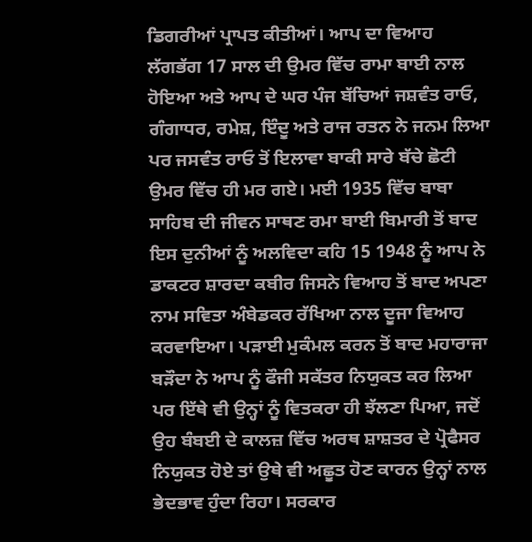ਡਿਗਰੀਆਂ ਪ੍ਰਾਪਤ ਕੀਤੀਆਂ। ਆਪ ਦਾ ਵਿਆਹ ਲੱਗਭੱਗ 17 ਸਾਲ ਦੀ ਉਮਰ ਵਿੱਚ ਰਾਮਾ ਬਾਈ ਨਾਲ ਹੋਇਆ ਅਤੇ ਆਪ ਦੇ ਘਰ ਪੰਜ ਬੱਚਿਆਂ ਜਸ਼ਵੰਤ ਰਾਓ, ਗੰਗਾਧਰ, ਰਮੇਸ਼, ਇੰਦੂ ਅਤੇ ਰਾਜ ਰਤਨ ਨੇ ਜਨਮ ਲਿਆ ਪਰ ਜਸਵੰਤ ਰਾਓ ਤੋਂ ਇਲਾਵਾ ਬਾਕੀ ਸਾਰੇ ਬੱਚੇ ਛੋਟੀ ਉਮਰ ਵਿੱਚ ਹੀ ਮਰ ਗਏ। ਮਈ 1935 ਵਿੱਚ ਬਾਬਾ ਸਾਹਿਬ ਦੀ ਜੀਵਨ ਸਾਥਣ ਰਮਾ ਬਾਈ ਬਿਮਾਰੀ ਤੋਂ ਬਾਦ ਇਸ ਦੁਨੀਆਂ ਨੂੰ ਅਲਵਿਦਾ ਕਹਿ 15 1948 ਨੂੰ ਆਪ ਨੇ ਡਾਕਟਰ ਸ਼ਾਰਦਾ ਕਬੀਰ ਜਿਸਨੇ ਵਿਆਹ ਤੋਂ ਬਾਦ ਅਪਣਾ ਨਾਮ ਸਵਿਤਾ ਅੰਬੇਡਕਰ ਰੱਖਿਆ ਨਾਲ ਦੂਜਾ ਵਿਆਹ ਕਰਵਾਇਆ। ਪੜਾਈ ਮੁਕੰਮਲ ਕਰਨ ਤੋਂ ਬਾਦ ਮਹਾਰਾਜਾ ਬੜੌਦਾ ਨੇ ਆਪ ਨੂੰ ਫੌਜੀ ਸਕੱਤਰ ਨਿਯੁਕਤ ਕਰ ਲਿਆ ਪਰ ਇੱਥੇ ਵੀ ਉਨ੍ਹਾਂ ਨੂੰ ਵਿਤਕਰਾ ਹੀ ਝੱਲਣਾ ਪਿਆ, ਜਦੋਂ ਉਹ ਬੰਬਈ ਦੇ ਕਾਲਜ਼ ਵਿੱਚ ਅਰਥ ਸ਼ਾਸ਼ਤਰ ਦੇ ਪ੍ਰੋਫੈਸਰ ਨਿਯੁਕਤ ਹੋਏ ਤਾਂ ਉਥੇ ਵੀ ਅਛੂਤ ਹੋਣ ਕਾਰਨ ਉਨ੍ਹਾਂ ਨਾਲ ਭੇਦਭਾਵ ਹੁੰਦਾ ਰਿਹਾ। ਸਰਕਾਰ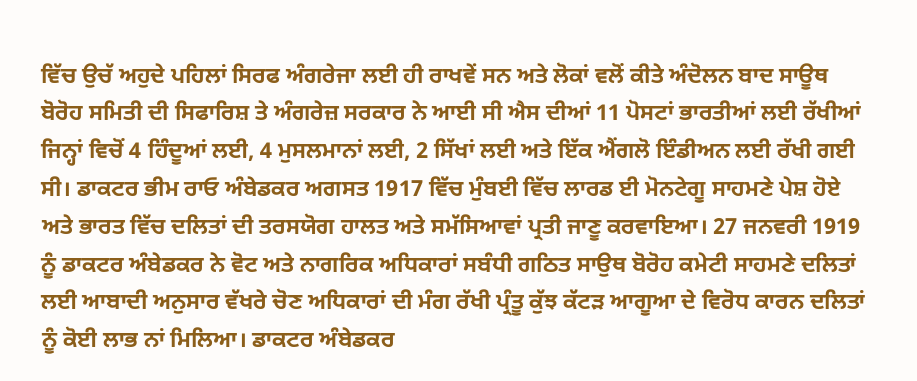ਵਿੱਚ ਉਚੱ ਅਹੁਦੇ ਪਹਿਲਾਂ ਸਿਰਫ ਅੰਗਰੇਜਾ ਲਈ ਹੀ ਰਾਖਵੇਂ ਸਨ ਅਤੇ ਲੋਕਾਂ ਵਲੋਂ ਕੀਤੇ ਅੰਦੋਲਨ ਬਾਦ ਸਾਊਥ ਬੋਰੋਹ ਸਮਿਤੀ ਦੀ ਸਿਫਾਰਿਸ਼ ਤੇ ਅੰਗਰੇਜ਼ ਸਰਕਾਰ ਨੇ ਆਈ ਸੀ ਐਸ ਦੀਆਂ 11 ਪੋਸਟਾਂ ਭਾਰਤੀਆਂ ਲਈ ਰੱਖੀਆਂ ਜਿਨ੍ਹਾਂ ਵਿਚੋਂ 4 ਹਿੰਦੂਆਂ ਲਈ, 4 ਮੁਸਲਮਾਨਾਂ ਲਈ, 2 ਸਿੱਖਾਂ ਲਈ ਅਤੇ ਇੱਕ ਐਂਗਲੋ ਇੰਡੀਅਨ ਲਈ ਰੱਖੀ ਗਈ ਸੀ। ਡਾਕਟਰ ਭੀਮ ਰਾਓ ਅੰਬੇਡਕਰ ਅਗਸਤ 1917 ਵਿੱਚ ਮੁੰਬਈ ਵਿੱਚ ਲਾਰਡ ਈ ਮੋਨਟੇਗੂ ਸਾਹਮਣੇ ਪੇਸ਼ ਹੋਏ ਅਤੇ ਭਾਰਤ ਵਿੱਚ ਦਲਿਤਾਂ ਦੀ ਤਰਸਯੋਗ ਹਾਲਤ ਅਤੇ ਸਮੱਸਿਆਵਾਂ ਪ੍ਰਤੀ ਜਾਣੂ ਕਰਵਾਇਆ। 27 ਜਨਵਰੀ 1919 ਨੂੰ ਡਾਕਟਰ ਅੰਬੇਡਕਰ ਨੇ ਵੋਟ ਅਤੇ ਨਾਗਰਿਕ ਅਧਿਕਾਰਾਂ ਸਬੰਧੀ ਗਠਿਤ ਸਾਉਥ ਬੋਰੋਹ ਕਮੇਟੀ ਸਾਹਮਣੇ ਦਲਿਤਾਂ ਲਈ ਆਬਾਦੀ ਅਨੁਸਾਰ ਵੱਖਰੇ ਚੋਣ ਅਧਿਕਾਰਾਂ ਦੀ ਮੰਗ ਰੱਖੀ ਪ੍ਰੰਤੂ ਕੁੱਝ ਕੱਟੜ ਆਗੂਆ ਦੇ ਵਿਰੋਧ ਕਾਰਨ ਦਲਿਤਾਂ ਨੂੰ ਕੋਈ ਲਾਭ ਨਾਂ ਮਿਲਿਆ। ਡਾਕਟਰ ਅੰਬੇਡਕਰ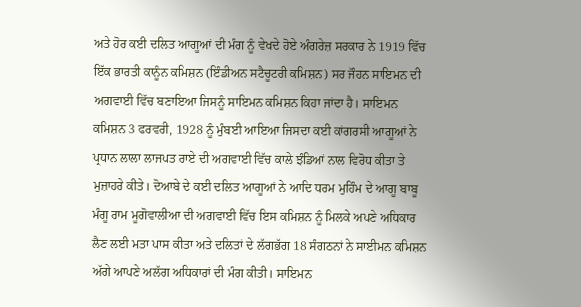ਅਤੇ ਹੋਰ ਕੲਂੀ ਦਲਿਤ ਆਗੂਆਂ ਦੀ ਮੰਗ ਨੂੰ ਵੇਖਦੇ ਹੋਏ ਅੰਗਰੇਜ਼ ਸਰਕਾਰ ਨੇ 1919 ਵਿੱਚ ਇੱਕ ਭਾਰਤੀ ਕਾਨੂੰਨ ਕਮਿਸ਼ਨ (ਇੰਡੀਅਨ ਸਟੈਚੂਟਰੀ ਕਮਿਸ਼ਨ) ਸਰ ਜੌਹਨ ਸਾਇਮਨ ਦੀ ਅਗਵਾਈ ਵਿੱਚ ਬਣਾਇਆ ਜਿਸਨੂੰ ਸਾਇਮਨ ਕਮਿਸ਼ਨ ਕਿਹਾ ਜਾਂਦਾ ਹੈ। ਸਾਇਮਨ ਕਮਿਸ਼ਨ 3 ਫਰਵਰੀ, 1928 ਨੂੰ ਮੁੰਬਈ ਆਇਆ ਜਿਸਦਾ ਕਈ ਕਾਂਗਰਸੀ ਆਗੂਆਂ ਨੇ ਪ੍ਰਧਾਨ ਲਾਲਾ ਲਾਜਪਤ ਰਾਏ ਦੀ ਅਗਵਾਈ ਵਿੱਚ ਕਾਲੇ ਝੰਡਿਆਂ ਨਾਲ ਵਿਰੋਧ ਕੀਤਾ ਤੇ ਮੁਜ਼ਾਹਰੇ ਕੀਤੇ। ਦੋਆਬੇ ਦੇ ਕਈ ਦਲਿਤ ਆਗੂਆਂ ਨੇ ਆਦਿ ਧਰਮ ਮੁਹਿੰਮ ਦੇ ਆਗੂ ਬਾਬੂ ਮੰਗੂ ਰਾਮ ਮੂਗੋਵਾਲੀਆ ਦੀ ਅਗਵਾਈ ਵਿੱਚ ਇਸ ਕਮਿਸ਼ਨ ਨੂੰ ਮਿਲਕੇ ਅਪਣੇ ਅਧਿਕਾਰ ਲੈਣ ਲਈ ਮਤਾ ਪਾਸ ਕੀਤਾ ਅਤੇ ਦਲਿਤਾਂ ਦੇ ਲੱਗਭੱਗ 18 ਸੰਗਠਨਾਂ ਨੇ ਸਾਈਮਨ ਕਮਿਸ਼ਨ ਅੱਗੇ ਆਪਣੇ ਅਲੱਗ ਅਧਿਕਾਰਾਂ ਦੀ ਮੰਗ ਕੀਤੀ। ਸਾਇਮਨ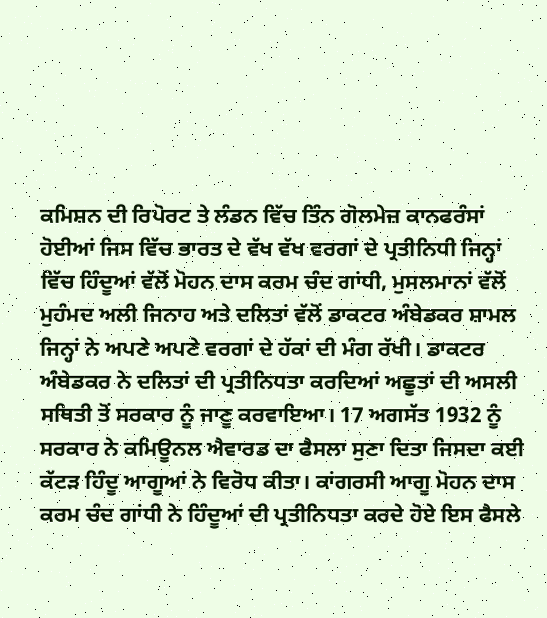ਕਮਿਸ਼ਨ ਦੀ ਰਿਪੋਰਟ ਤੇ ਲੰਡਨ ਵਿੱਚ ਤਿੰਨ ਗੋਲਮੇਜ਼ ਕਾਨਫਰੰਸਾਂ ਹੋਈਆਂ ਜਿਸ ਵਿੱਚ ਭਾਰਤ ਦੇ ਵੱਖ ਵੱਖ ਵਰਗਾਂ ਦੇ ਪ੍ਰਤੀਨਿਧੀ ਜਿਨ੍ਹਾਂ ਵਿੱਚ ਹਿੰਦੂਆਂ ਵੱਲੋਂ ਮੋਹਨ ਦਾਸ ਕਰਮ ਚੰਦ ਗਾਂਧੀ, ਮੁਸਲਮਾਨਾਂ ਵੱਲੋਂ ਮੁਹੰਮਦ ਅਲੀ ਜਿਨਾਹ ਅਤੇ ਦਲਿਤਾਂ ਵੱਲੋਂ ਡਾਕਟਰ ਅੰਬੇਡਕਰ ਸ਼ਾਮਲ ਜਿਨ੍ਹਾਂ ਨੇ ਅਪਣੇ ਅਪਣੇ ਵਰਗਾਂ ਦੇ ਹੱਕਾਂ ਦੀ ਮੰਗ ਰੱਖੀ। ਡਾਕਟਰ ਅੰਬੇਡਕਰ ਨੇ ਦਲਿਤਾਂ ਦੀ ਪ੍ਰਤੀਨਿਧਤਾ ਕਰਦਿਆਂ ਅਛੂਤਾਂ ਦੀ ਅਸਲੀ ਸਥਿਤੀ ਤੋਂ ਸਰਕਾਰ ਨੂੰ ਜਾਣੂ ਕਰਵਾਇਆ। 17 ਅਗਸੱਤ 1932 ਨੂੰ ਸਰਕਾਰ ਨੇ ਕਮਿਊਨਲ ਐਵਾਰਡ ਦਾ ਫੈਸਲਾ ਸੁਣਾ ਦਿਤਾ ਜਿਸਦਾ ਕਈ ਕੱਟੜ ਹਿੰਦੂ ਆਗੂਆਂ ਨੇ ਵਿਰੋਧ ਕੀਤਾ। ਕਾਂਗਰਸੀ ਆਗੂ ਮੋਹਨ ਦਾਸ ਕਰਮ ਚੰਦ ਗਾਂਧੀ ਨੇ ਹਿੰਦੂਆਂ ਦੀ ਪ੍ਰਤੀਨਿਧਤਾ ਕਰਦੇ ਹੋਏ ਇਸ ਫੈਸਲੇ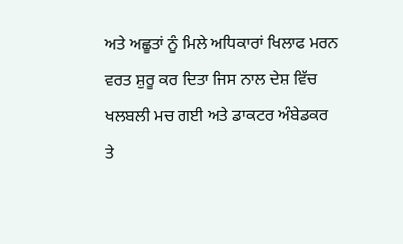ਅਤੇ ਅਛੂਤਾਂ ਨੂੰ ਮਿਲੇ ਅਧਿਕਾਰਾਂ ਖਿਲਾਫ ਮਰਨ ਵਰਤ ਸ਼ੁਰੂ ਕਰ ਦਿਤਾ ਜਿਸ ਨਾਲ ਦੇਸ਼ ਵਿੱਚ ਖਲਬਲੀ ਮਚ ਗਈ ਅਤੇ ਡਾਕਟਰ ਅੰਬੇਡਕਰ ਤੇ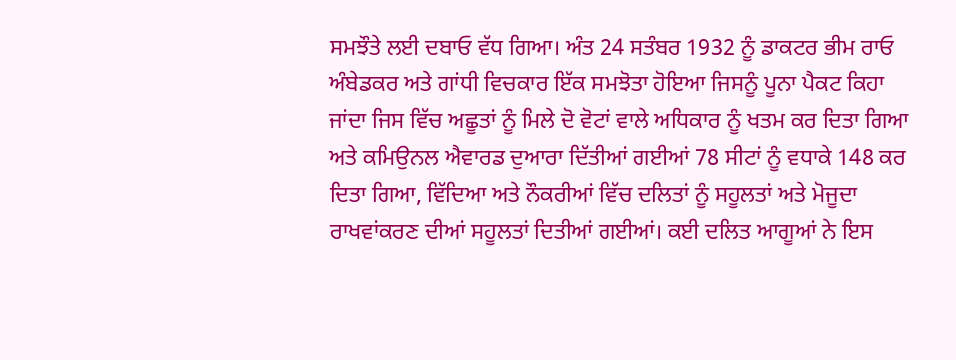ਸਮਝੌਤੇ ਲਈ ਦਬਾਓ ਵੱਧ ਗਿਆ। ਅੰਤ 24 ਸਤੰਬਰ 1932 ਨੂੰ ਡਾਕਟਰ ਭੀਮ ਰਾਓ ਅੰਬੇਡਕਰ ਅਤੇ ਗਾਂਧੀ ਵਿਚਕਾਰ ਇੱਕ ਸਮਝੋਤਾ ਹੋਇਆ ਜਿਸਨੂੰ ਪੂਨਾ ਪੈਕਟ ਕਿਹਾ ਜਾਂਦਾ ਜਿਸ ਵਿੱਚ ਅਛੂਤਾਂ ਨੂੰ ਮਿਲੇ ਦੋ ਵੋਟਾਂ ਵਾਲੇ ਅਧਿਕਾਰ ਨੂੰ ਖਤਮ ਕਰ ਦਿਤਾ ਗਿਆ ਅਤੇ ਕਮਿਉਨਲ ਐਵਾਰਡ ਦੁਆਰਾ ਦਿੱਤੀਆਂ ਗਈਆਂ 78 ਸੀਟਾਂ ਨੂੰ ਵਧਾਕੇ 148 ਕਰ ਦਿਤਾ ਗਿਆ, ਵਿੱਦਿਆ ਅਤੇ ਨੌਕਰੀਆਂ ਵਿੱਚ ਦਲਿਤਾਂ ਨੂੰ ਸਹੂਲਤਾਂ ਅਤੇ ਮੋਜੂਦਾ ਰਾਖਵਾਂਕਰਣ ਦੀਆਂ ਸਹੂਲਤਾਂ ਦਿਤੀਆਂ ਗਈਆਂ। ਕਈ ਦਲਿਤ ਆਗੂਆਂ ਨੇ ਇਸ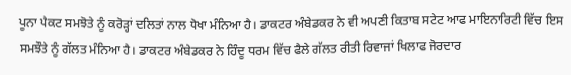ਪੂਨਾ ਪੈਕਟ ਸਮਝੋਤੇ ਨੂੰ ਕਰੋੜ੍ਹਾਂ ਦਲਿਤਾਂ ਨਾਲ ਧੋਖਾ ਮੰਨਿਆ ਹੈ। ਡਾਕਟਰ ਅੰਬੇਡਕਰ ਨੇ ਵੀ ਅਪਣੀ ਕਿਤਾਬ ਸਟੇਟ ਆਫ ਮਾਇਨਾਰਿਟੀ ਵਿੱਚ ਇਸ ਸਮਝੌਤੇ ਨੂੰ ਗੱਲਤ ਮੰਨਿਆ ਹੈ। ਡਾਕਟਰ ਅੰਬੇਡਕਰ ਨੇ ਹਿੰਦੂ ਧਰਮ ਵਿੱਚ ਫੈਲੇ ਗੱਲਤ ਰੀਤੀ ਰਿਵਾਜਾਂ ਖਿਲਾਫ ਜੋਰਦਾਰ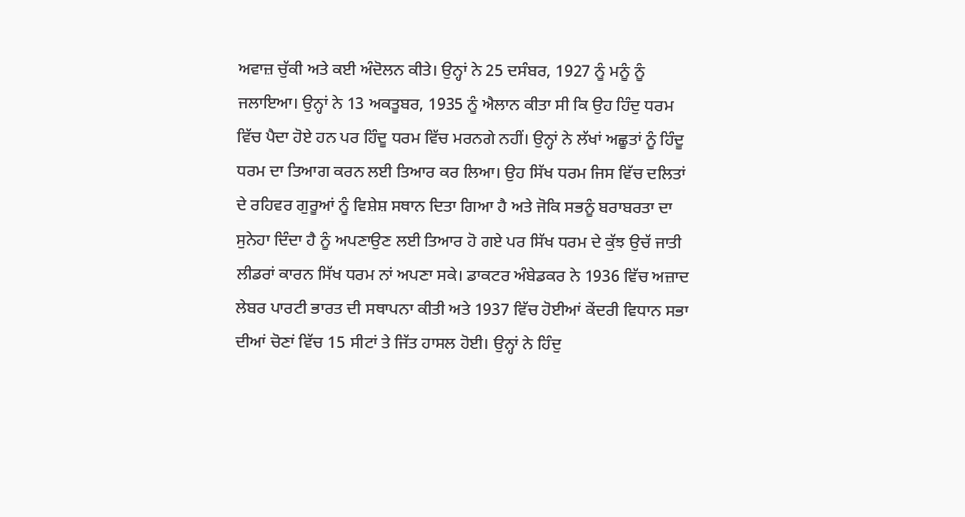ਅਵਾਜ਼ ਚੁੱਕੀ ਅਤੇ ਕਈ ਅੰਦੋਲਨ ਕੀਤੇ। ਉਨ੍ਹਾਂ ਨੇ 25 ਦਸੰਬਰ, 1927 ਨੂੰ ਮਨੂੰ ਨੂੰ ਜਲਾਇਆ। ਉਨ੍ਹਾਂ ਨੇ 13 ਅਕਤੂਬਰ, 1935 ਨੂੰ ਐਲਾਨ ਕੀਤਾ ਸੀ ਕਿ ਉਹ ਹਿੰਦੁ ਧਰਮ ਵਿੱਚ ਪੈਦਾ ਹੋਏ ਹਨ ਪਰ ਹਿੰਦੂ ਧਰਮ ਵਿੱਚ ਮਰਨਗੇ ਨਹੀਂ। ਉਨ੍ਹਾਂ ਨੇ ਲੱਖਾਂ ਅਛੂਤਾਂ ਨੂੰ ਹਿੰਦੂ ਧਰਮ ਦਾ ਤਿਆਗ ਕਰਨ ਲਈ ਤਿਆਰ ਕਰ ਲਿਆ। ਉਹ ਸਿੱਖ ਧਰਮ ਜਿਸ ਵਿੱਚ ਦਲਿਤਾਂ ਦੇ ਰਹਿਵਰ ਗੁਰੂਆਂ ਨੂੰ ਵਿਸ਼ੇਸ਼ ਸਥਾਨ ਦਿਤਾ ਗਿਆ ਹੈ ਅਤੇ ਜੋਕਿ ਸਭਨੂੰ ਬਰਾਬਰਤਾ ਦਾ ਸੁਨੇਹਾ ਦਿੰਦਾ ਹੈ ਨੂੰ ਅਪਣਾਉਣ ਲਈ ਤਿਆਰ ਹੋ ਗਏ ਪਰ ਸਿੱਖ ਧਰਮ ਦੇ ਕੁੱਝ ਉਚੱ ਜਾਤੀ ਲੀਡਰਾਂ ਕਾਰਨ ਸਿੱਖ ਧਰਮ ਨਾਂ ਅਪਣਾ ਸਕੇ। ਡਾਕਟਰ ਅੰਬੇਡਕਰ ਨੇ 1936 ਵਿੱਚ ਅਜ਼ਾਦ ਲੇਬਰ ਪਾਰਟੀ ਭਾਰਤ ਦੀ ਸਥਾਪਨਾ ਕੀਤੀ ਅਤੇ 1937 ਵਿੱਚ ਹੋਈਆਂ ਕੇਂਦਰੀ ਵਿਧਾਨ ਸਭਾ ਦੀਆਂ ਚੋਣਾਂ ਵਿੱਚ 15 ਸੀਟਾਂ ਤੇ ਜਿੱਤ ਹਾਸਲ ਹੋਈ। ਉਨ੍ਹਾਂ ਨੇ ਹਿੰਦੁ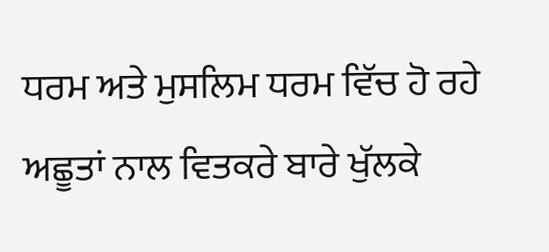ਧਰਮ ਅਤੇ ਮੁਸਲਿਮ ਧਰਮ ਵਿੱਚ ਹੋ ਰਹੇ ਅਛੂਤਾਂ ਨਾਲ ਵਿਤਕਰੇ ਬਾਰੇ ਖੁੱਲਕੇ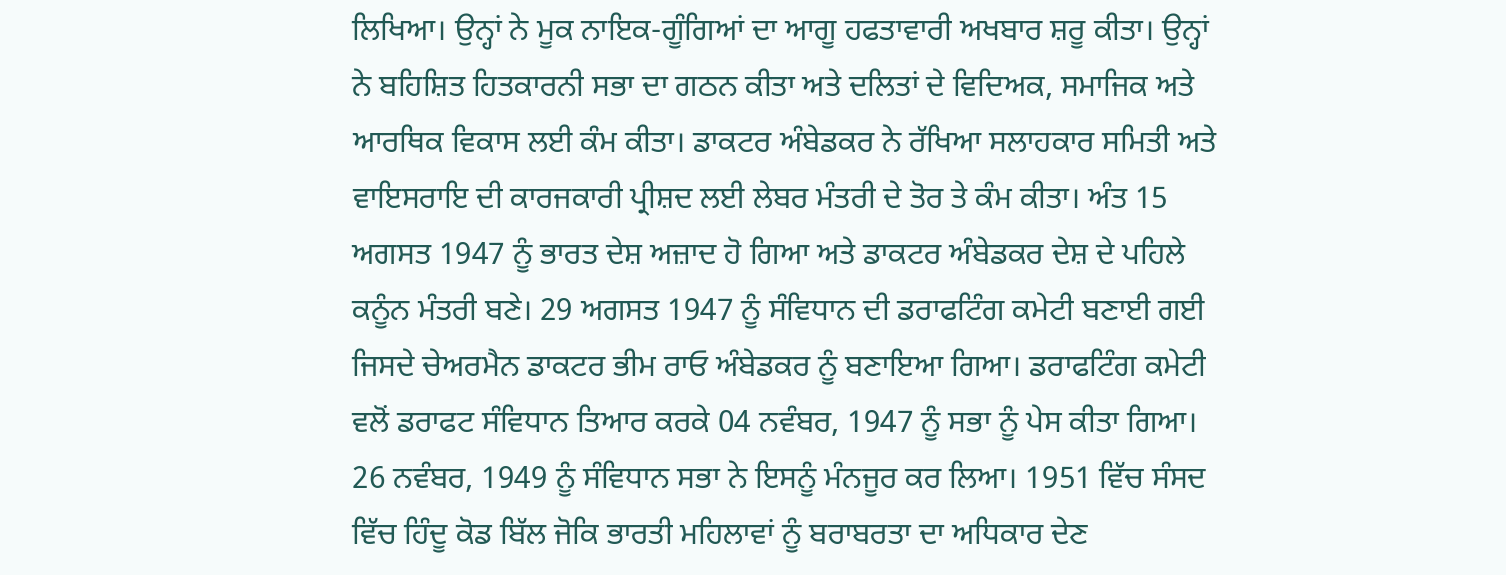ਲਿਖਿਆ। ਉਨ੍ਹਾਂ ਨੇ ਮੂਕ ਨਾਇਕ-ਗੂੰਗਿਆਂ ਦਾ ਆਗੂ ਹਫਤਾਵਾਰੀ ਅਖਬਾਰ ਸ਼ਰੂ ਕੀਤਾ। ਉਨ੍ਹਾਂ ਨੇ ਬਹਿਸ਼ਿਤ ਹਿਤਕਾਰਨੀ ਸਭਾ ਦਾ ਗਠਨ ਕੀਤਾ ਅਤੇ ਦਲਿਤਾਂ ਦੇ ਵਿਦਿਅਕ, ਸਮਾਜਿਕ ਅਤੇ ਆਰਥਿਕ ਵਿਕਾਸ ਲਈ ਕੰਮ ਕੀਤਾ। ਡਾਕਟਰ ਅੰਬੇਡਕਰ ਨੇ ਰੱਖਿਆ ਸਲਾਹਕਾਰ ਸਮਿਤੀ ਅਤੇ ਵਾਇਸਰਾਇ ਦੀ ਕਾਰਜਕਾਰੀ ਪ੍ਰੀਸ਼ਦ ਲਈ ਲੇਬਰ ਮੰਤਰੀ ਦੇ ਤੋਰ ਤੇ ਕੰਮ ਕੀਤਾ। ਅੰਤ 15 ਅਗਸਤ 1947 ਨੂੰ ਭਾਰਤ ਦੇਸ਼ ਅਜ਼ਾਦ ਹੋ ਗਿਆ ਅਤੇ ਡਾਕਟਰ ਅੰਬੇਡਕਰ ਦੇਸ਼ ਦੇ ਪਹਿਲੇ ਕਨੂੰਨ ਮੰਤਰੀ ਬਣੇ। 29 ਅਗਸਤ 1947 ਨੂੰ ਸੰਵਿਧਾਨ ਦੀ ਡਰਾਫਟਿੰਗ ਕਮੇਟੀ ਬਣਾਈ ਗਈ ਜਿਸਦੇ ਚੇਅਰਮੈਨ ਡਾਕਟਰ ਭੀਮ ਰਾਓ ਅੰਬੇਡਕਰ ਨੂੰ ਬਣਾਇਆ ਗਿਆ। ਡਰਾਫਟਿੰਗ ਕਮੇਟੀ ਵਲੋਂ ਡਰਾਫਟ ਸੰਵਿਧਾਨ ਤਿਆਰ ਕਰਕੇ 04 ਨਵੰਬਰ, 1947 ਨੂੰ ਸਭਾ ਨੂੰ ਪੇਸ ਕੀਤਾ ਗਿਆ। 26 ਨਵੰਬਰ, 1949 ਨੂੰ ਸੰਵਿਧਾਨ ਸਭਾ ਨੇ ਇਸਨੂੰ ਮੰਨਜੂਰ ਕਰ ਲਿਆ। 1951 ਵਿੱਚ ਸੰਸਦ ਵਿੱਚ ਹਿੰਦੂ ਕੋਡ ਬਿੱਲ ਜੋਕਿ ਭਾਰਤੀ ਮਹਿਲਾਵਾਂ ਨੂੰ ਬਰਾਬਰਤਾ ਦਾ ਅਧਿਕਾਰ ਦੇਣ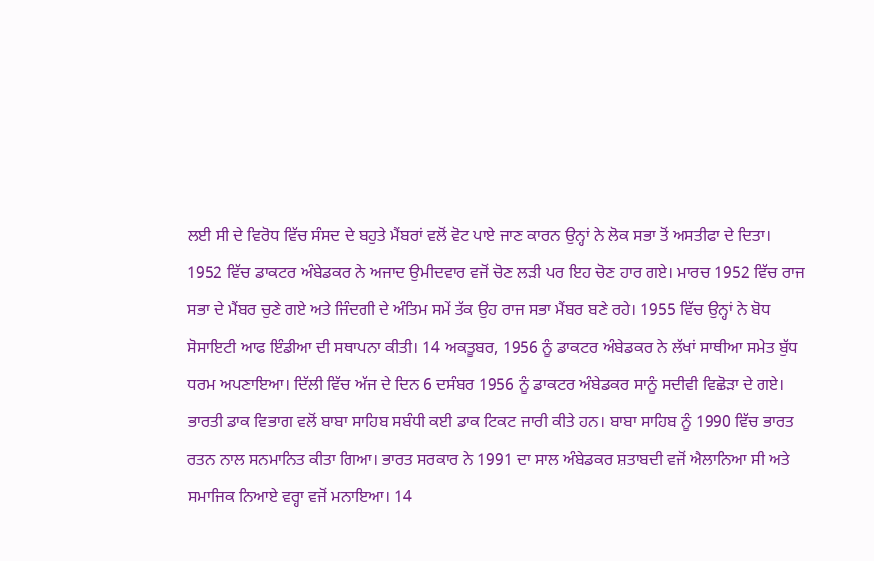ਲਈ ਸੀ ਦੇ ਵਿਰੋਧ ਵਿੱਚ ਸੰਸਦ ਦੇ ਬਹੁਤੇ ਮੈਂਬਰਾਂ ਵਲੋਂ ਵੋਟ ਪਾਏ ਜਾਣ ਕਾਰਨ ਉਨ੍ਹਾਂ ਨੇ ਲੋਕ ਸਭਾ ਤੋਂ ਅਸਤੀਫਾ ਦੇ ਦਿਤਾ। 1952 ਵਿੱਚ ਡਾਕਟਰ ਅੰਬੇਡਕਰ ਨੇ ਅਜਾਦ ਉਮੀਦਵਾਰ ਵਜੋਂ ਚੋਣ ਲੜੀ ਪਰ ਇਹ ਚੋਣ ਹਾਰ ਗਏ। ਮਾਰਚ 1952 ਵਿੱਚ ਰਾਜ ਸਭਾ ਦੇ ਮੈਂਬਰ ਚੁਣੇ ਗਏ ਅਤੇ ਜਿੰਦਗੀ ਦੇ ਅੰਤਿਮ ਸਮੇਂ ਤੱਕ ਉਹ ਰਾਜ ਸਭਾ ਮੈਂਬਰ ਬਣੇ ਰਹੇ। 1955 ਵਿੱਚ ਉਨ੍ਹਾਂ ਨੇ ਬੋਧ ਸੋਸਾਇਟੀ ਆਫ ਇੰਡੀਆ ਦੀ ਸਥਾਪਨਾ ਕੀਤੀ। 14 ਅਕਤੂਬਰ, 1956 ਨੂੰ ਡਾਕਟਰ ਅੰਬੇਡਕਰ ਨੇ ਲੱਖਾਂ ਸਾਥੀਆ ਸਮੇਤ ਬੁੱਧ ਧਰਮ ਅਪਣਾਇਆ। ਦਿੱਲੀ ਵਿੱਚ ਅੱਜ ਦੇ ਦਿਨ 6 ਦਸੰਬਰ 1956 ਨੂੰ ਡਾਕਟਰ ਅੰਬੇਡਕਰ ਸਾਨੂੰ ਸਦੀਵੀ ਵਿਛੋੜਾ ਦੇ ਗਏ। ਭਾਰਤੀ ਡਾਕ ਵਿਭਾਗ ਵਲੋਂ ਬਾਬਾ ਸਾਹਿਬ ਸਬੰਧੀ ਕਈ ਡਾਕ ਟਿਕਟ ਜਾਰੀ ਕੀਤੇ ਹਨ। ਬਾਬਾ ਸਾਹਿਬ ਨੂੰ 1990 ਵਿੱਚ ਭਾਰਤ ਰਤਨ ਨਾਲ ਸਨਮਾਨਿਤ ਕੀਤਾ ਗਿਆ। ਭਾਰਤ ਸਰਕਾਰ ਨੇ 1991 ਦਾ ਸਾਲ ਅੰਬੇਡਕਰ ਸ਼ਤਾਬਦੀ ਵਜੋਂ ਐਲਾਨਿਆ ਸੀ ਅਤੇ ਸਮਾਜਿਕ ਨਿਆਏ ਵਰ੍ਹਾ ਵਜੋਂ ਮਨਾਇਆ। 14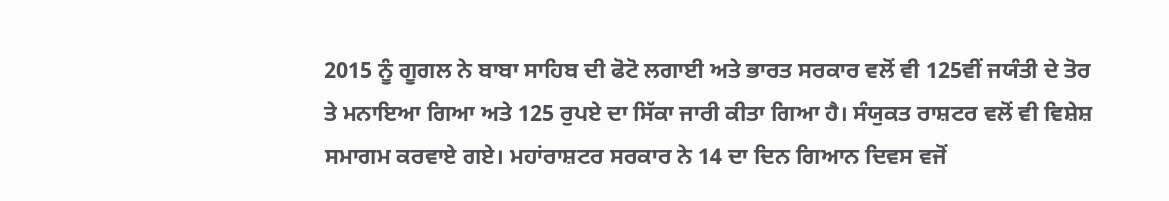2015 ਨੂੰ ਗੂਗਲ ਨੇ ਬਾਬਾ ਸਾਹਿਬ ਦੀ ਫੋਟੋ ਲਗਾਈ ਅਤੇ ਭਾਰਤ ਸਰਕਾਰ ਵਲੋਂ ਵੀ 125ਵੀਂ ਜਯੰਤੀ ਦੇ ਤੋਰ ਤੇ ਮਨਾਇਆ ਗਿਆ ਅਤੇ 125 ਰੁਪਏ ਦਾ ਸਿੱਕਾ ਜਾਰੀ ਕੀਤਾ ਗਿਆ ਹੈ। ਸੰਯੁਕਤ ਰਾਸ਼ਟਰ ਵਲੋਂ ਵੀ ਵਿਸ਼ੇਸ਼ ਸਮਾਗਮ ਕਰਵਾਏ ਗਏ। ਮਹਾਂਰਾਸ਼ਟਰ ਸਰਕਾਰ ਨੇ 14 ਦਾ ਦਿਨ ਗਿਆਨ ਦਿਵਸ ਵਜੋਂ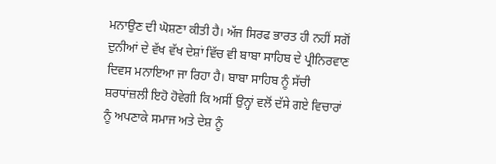ਮਨਾਉਣ ਦੀ ਘੋਸ਼ਣਾ ਕੀਤੀ ਹੈ। ਅੱਜ ਸਿਰਫ ਭਾਰਤ ਹੀ ਨਹੀਂ ਸਗੋਂ ਦੁਨੀਆਂ ਦੇ ਵੱਖ ਵੱਖ ਦੇਸ਼ਾਂ ਵਿੱਚ ਵੀ ਬਾਬਾ ਸਾਹਿਬ ਦੇ ਪ੍ਰੀਨਿਰਵਾਣ ਦਿਵਸ ਮਨਾਇਆ ਜਾ ਰਿਹਾ ਹੈ। ਬਾਬਾ ਸਾਹਿਬ ਨੂੰ ਸੱਚੀ ਸ਼ਰਧਾਂਜ਼ਲੀ ਇਹੋ ਹੋਵੇਗੀ ਕਿ ਅਸੀਂ ਉਨ੍ਹਾਂ ਵਲੋਂ ਦੱਸੇ ਗਏ ਵਿਚਾਰਾਂ ਨੂੰ ਅਪਣਾਕੇ ਸਮਾਜ ਅਤੇ ਦੇਸ਼ ਨੂੰ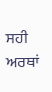ਸਹੀ ਅਰਥਾਂ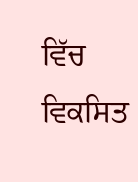ਵਿੱਚ ਵਿਕਸਿਤ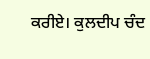ਕਰੀਏ। ਕੁਲਦੀਪ ਚੰਦ